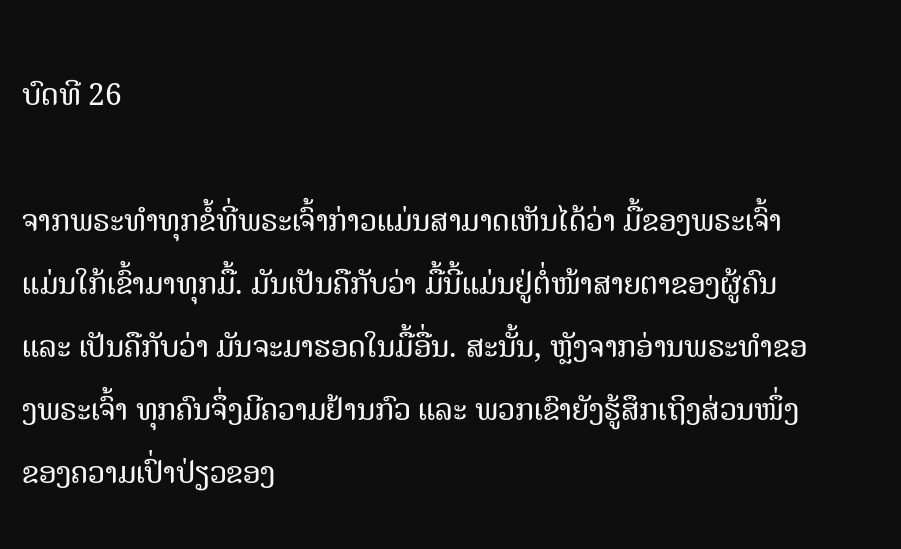ບົດທີ 26

ຈາກພຣະທໍາທຸກຂໍ້ທີ່ພຣະເຈົ້າກ່າວແມ່ນສາມາດເຫັນໄດ້ວ່າ ມື້ຂອງພຣະເຈົ້າແມ່ນໃກ້ເຂົ້າມາທຸກມື້. ມັນເປັນຄືກັບວ່າ ມື້ນີ້ແມ່ນຢູ່ຕໍ່ໜ້າສາຍຕາຂອງຜູ້ຄົນ ແລະ ເປັນຄືກັບວ່າ ມັນຈະມາຮອດໃນມື້ອື່ນ. ສະນັ້ນ, ຫຼັງຈາກອ່ານພຣະທໍາຂອງພຣະເຈົ້າ ທຸກຄົນຈຶ່ງມີຄວາມຢ້ານກົວ ແລະ ພວກເຂົາຍັງຮູ້ສຶກເຖິງສ່ວນໜຶ່ງຂອງຄວາມເປົ່າປ່ຽວຂອງ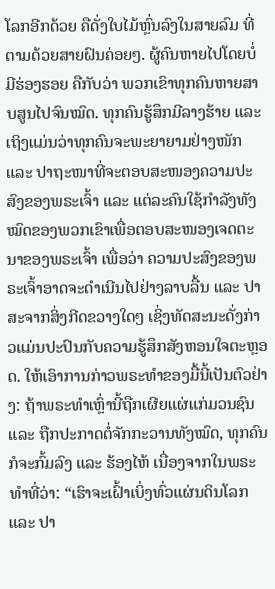ໂລກອີກດ້ວຍ ຄືດັ່ງໃບໄມ້ຫຼົ່ນລົງໃນສາຍລົມ ທີ່ຕາມດ້ວຍສາຍຝົນຄ່ອຍໆ. ຜູ້ຄົນຫາຍໄປໂດຍບໍ່ມີຮ່ອງຮອຍ ຄືກັບວ່າ ພວກເຂົາທຸກຄົນຫາຍສາບສູນໄປຈົນໝົດ. ທຸກຄົນຮູ້ສຶກມີລາງຮ້າຍ ແລະ ເຖິງແມ່ນວ່າທຸກຄົນຈະພະຍາຍາມຢ່າງໜັກ ແລະ ປາຖະໜາທີ່ຈະຕອບສະໜອງຄວາມປະສົງຂອງພຣະເຈົ້າ ແລະ ແຕ່ລະຄົນໃຊ້ກໍາລັງທັງໝົດຂອງພວກເຂົາເພື່ອຕອບສະໜອງເຈດຕະນາຂອງພຣະເຈົ້າ ເພື່ອວ່າ ຄວາມປະສົງຂອງພຣະເຈົ້າອາດຈະດໍາເນີນໄປຢ່າງລາບລື້ນ ແລະ ປາສະຈາກສິ່ງກີດຂວາງໃດໆ ເຊິ່ງທັດສະນະດັ່ງກ່າວແມ່ນປະປົນກັບຄວາມຮູ້ສຶກສັງຫອນໃຈຕະຫຼອດ. ໃຫ້ເອົາການກ່າວພຣະທໍາຂອງມື້ນີ້ເປັນຕົວຢ່າງ: ຖ້າພຣະທໍາເຫຼົ່ານີ້ຖືກເຜີຍແຜ່ແກ່ມວນຊົນ ແລະ ຖືກປະກາດຕໍ່ຈັກກະວານທັງໝົດ, ທຸກຄົນກໍຈະກົ້ມລົງ ແລະ ຮ້ອງໄຫ້ ເນື່ອງຈາກໃນພຣະທໍາທີ່ວ່າ: “ເຮົາຈະເຝົ້າເບິ່ງທົ່ວແຜ່ນດິນໂລກ ແລະ ປາ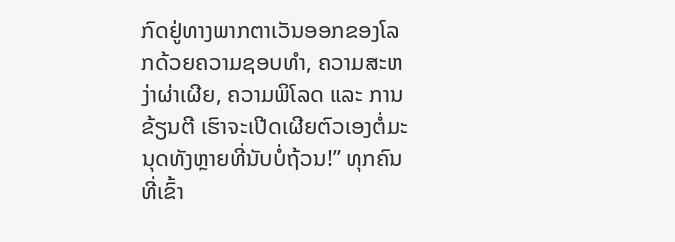ກົດຢູ່ທາງພາກຕາເວັນອອກຂອງໂລກດ້ວຍຄວາມຊອບທໍາ, ຄວາມສະຫງ່າຜ່າເຜີຍ, ຄວາມພິໂລດ ແລະ ການຂ້ຽນຕີ ເຮົາຈະເປີດເຜີຍຕົວເອງຕໍ່ມະນຸດທັງຫຼາຍທີ່ນັບບໍ່ຖ້ວນ!” ທຸກຄົນທີ່ເຂົ້າ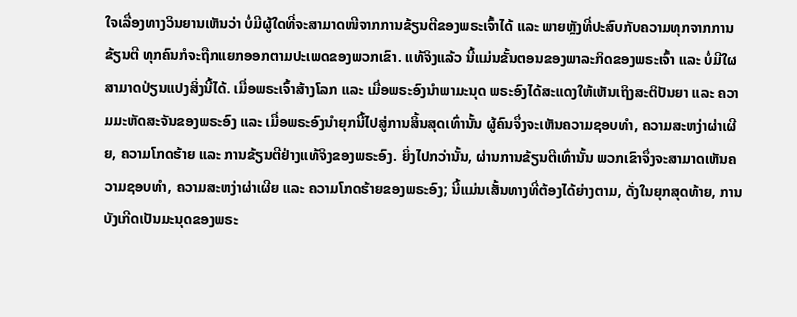ໃຈເລື່ອງທາງວິນຍານເຫັນວ່າ ບໍ່ມີຜູ້ໃດທີ່ຈະສາມາດໜີຈາກການຂ້ຽນຕີຂອງພຣະເຈົ້າໄດ້ ແລະ ພາຍຫຼັງທີ່ປະສົບກັບຄວາມທຸກຈາກການຂ້ຽນຕີ ທຸກຄົນກໍຈະຖືກແຍກອອກຕາມປະເພດຂອງພວກເຂົາ. ແທ້ຈິງແລ້ວ ນີ້ແມ່ນຂັ້ນຕອນຂອງພາລະກິດຂອງພຣະເຈົ້າ ແລະ ບໍ່ມີໃຜສາມາດປ່ຽນແປງສິ່ງນີ້ໄດ້. ເມື່ອພຣະເຈົ້າສ້າງໂລກ ແລະ ເມື່ອພຣະອົງນໍາພາມະນຸດ ພຣະອົງໄດ້ສະແດງໃຫ້ເຫັນເຖິງສະຕິປັນຍາ ແລະ ຄວາມມະຫັດສະຈັນຂອງພຣະອົງ ແລະ ເມື່ອພຣະອົງນໍາຍຸກນີ້ໄປສູ່ການສິ້ນສຸດເທົ່ານັ້ນ ຜູ້ຄົນຈຶ່ງຈະເຫັນຄວາມຊອບທໍາ, ຄວາມສະຫງ່າຜ່າເຜີຍ, ຄວາມໂກດຮ້າຍ ແລະ ການຂ້ຽນຕີຢ່າງແທ້ຈິງຂອງພຣະອົງ. ຍິ່ງໄປກວ່ານັ້ນ, ຜ່ານການຂ້ຽນຕີເທົ່ານັ້ນ ພວກເຂົາຈຶ່ງຈະສາມາດເຫັນຄວາມຊອບທໍາ, ຄວາມສະຫງ່າຜ່າເຜີຍ ແລະ ຄວາມໂກດຮ້າຍຂອງພຣະອົງ; ນີ້ແມ່ນເສັ້ນທາງທີ່ຕ້ອງໄດ້ຍ່າງຕາມ, ດັ່ງໃນຍຸກສຸດທ້າຍ, ການບັງເກີດເປັນມະນຸດຂອງພຣະ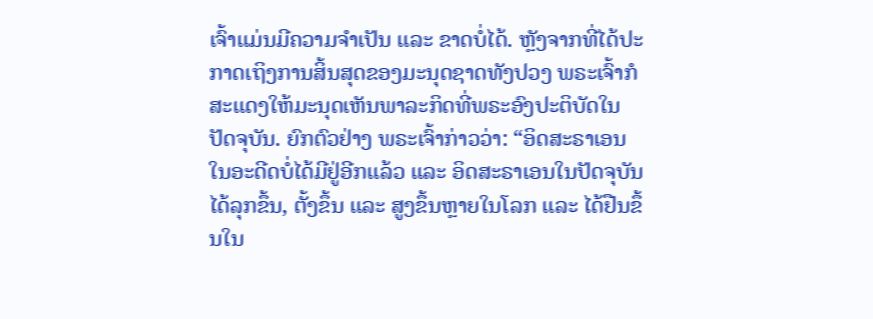ເຈົ້າແມ່ນມີຄວາມຈໍາເປັນ ແລະ ຂາດບໍ່ໄດ້. ຫຼັງຈາກທີ່ໄດ້ປະກາດເຖິງການສິ້ນສຸດຂອງມະນຸດຊາດທັງປວງ ພຣະເຈົ້າກໍສະແດງໃຫ້ມະນຸດເຫັນພາລະກິດທີ່ພຣະອົງປະຕິບັດໃນປັດຈຸບັນ. ຍົກຕົວຢ່າງ ພຣະເຈົ້າກ່າວວ່າ: “ອິດສະຣາເອນໃນອະດີດບໍ່ໄດ້ມີຢູ່ອີກແລ້ວ ແລະ ອິດສະຣາເອນໃນປັດຈຸບັນໄດ້ລຸກຂຶ້ນ, ຕັ້ງຂຶ້ນ ແລະ ສູງຂຶ້ນຫຼາຍໃນໂລກ ແລະ ໄດ້ຢືນຂຶ້ນໃນ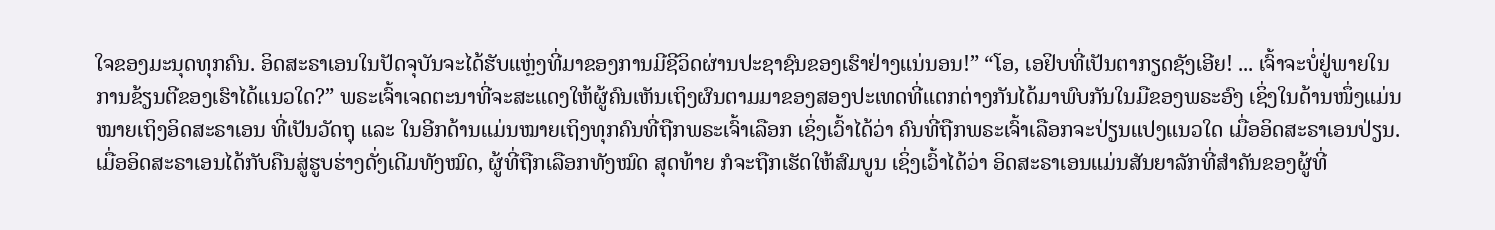ໃຈຂອງມະນຸດທຸກຄົນ. ອິດສະຣາເອນໃນປັດຈຸບັນຈະໄດ້ຮັບແຫຼ່ງທີ່ມາຂອງການມີຊີວິດຜ່ານປະຊາຊົນຂອງເຮົາຢ່າງແນ່ນອນ!” “ໂອ, ເອຢິບທີ່ເປັນຕາກຽດຊັງເອີຍ! ... ເຈົ້າຈະບໍ່ຢູ່ພາຍໃນການຂ້ຽນຕີຂອງເຮົາໄດ້ແນວໃດ?” ພຣະເຈົ້າເຈດຕະນາທີ່ຈະສະແດງໃຫ້ຜູ້ຄົນເຫັນເຖິງຜົນຕາມມາຂອງສອງປະເທດທີ່ແຕກຕ່າງກັນໄດ້ມາພົບກັນໃນມືຂອງພຣະອົງ ເຊິ່ງໃນດ້ານໜຶ່ງແມ່ນໝາຍເຖິງອິດສະຣາເອນ ທີ່ເປັນວັດຖຸ ແລະ ໃນອີກດ້ານແມ່ນໝາຍເຖິງທຸກຄົນທີ່ຖືກພຣະເຈົ້າເລືອກ ເຊິ່ງເວົ້າໄດ້ວ່າ ຄົນທີ່ຖືກພຣະເຈົ້າເລືອກຈະປ່ຽນແປງແນວໃດ ເມື່ອອິດສະຣາເອນປ່ຽນ. ເມື່ອອິດສະຣາເອນໄດ້ກັບຄືນສູ່ຮູບຮ່າງດັ່ງເດີມທັງໝົດ, ຜູ້ທີ່ຖືກເລືອກທັງໝົດ ສຸດທ້າຍ ກໍຈະຖືກເຮັດໃຫ້ສົມບູນ ເຊິ່ງເວົ້າໄດ້ວ່າ ອິດສະຣາເອນແມ່ນສັນຍາລັກທີ່ສໍາຄັນຂອງຜູ້ທີ່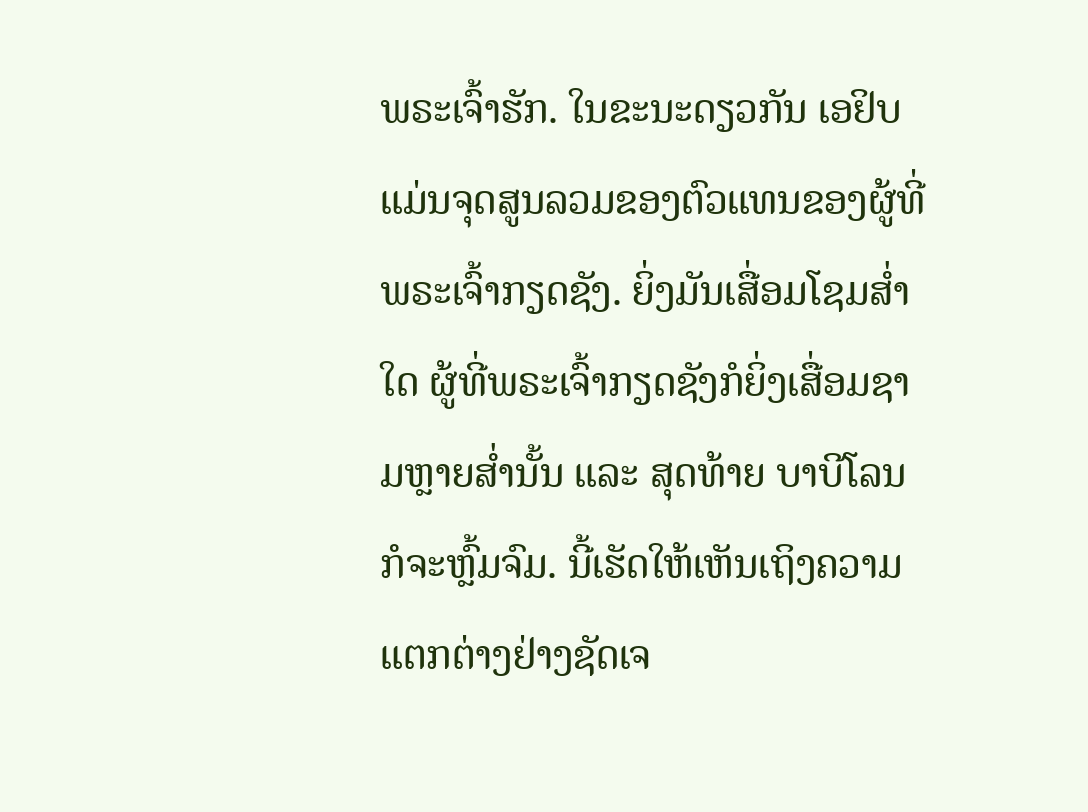ພຣະເຈົ້າຮັກ. ໃນຂະນະດຽວກັນ ເອຢິບແມ່ນຈຸດສູນລວມຂອງຕົວແທນຂອງຜູ້ທີ່ພຣະເຈົ້າກຽດຊັງ. ຍິ່ງມັນເສື່ອມໂຊມສໍ່າໃດ ຜູ້ທີ່ພຣະເຈົ້າກຽດຊັງກໍຍິ່ງເສື່ອມຊາມຫຼາຍສໍ່ານັ້ນ ແລະ ສຸດທ້າຍ ບາບີໂລນກໍຈະຫຼົ້ມຈົມ. ນີ້ເຮັດໃຫ້ເຫັນເຖິງຄວາມແຕກຕ່າງຢ່າງຊັດເຈ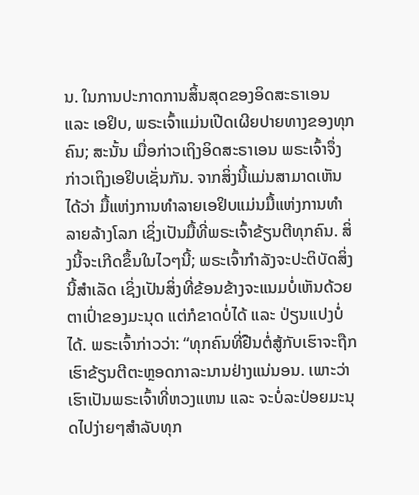ນ. ໃນການປະກາດການສິ້ນສຸດຂອງອິດສະຣາເອນ ແລະ ເອຢິບ, ພຣະເຈົ້າແມ່ນເປີດເຜີຍປາຍທາງຂອງທຸກຄົນ; ສະນັ້ນ ເມື່ອກ່າວເຖິງອິດສະຣາເອນ ພຣະເຈົ້າຈຶ່ງກ່າວເຖິງເອຢິບເຊັ່ນກັນ. ຈາກສິ່ງນີ້ແມ່ນສາມາດເຫັນໄດ້ວ່າ ມື້ແຫ່ງການທໍາລາຍເອຢິບແມ່ນມື້ແຫ່ງການທໍາລາຍລ້າງໂລກ ເຊິ່ງເປັນມື້ທີ່ພຣະເຈົ້າຂ້ຽນຕີທຸກຄົນ. ສິ່ງນີ້ຈະເກີດຂຶ້ນໃນໄວໆນີ້; ພຣະເຈົ້າກໍາລັງຈະປະຕິບັດສິ່ງນີ້ສໍາເລັດ ເຊິ່ງເປັນສິ່ງທີ່ຂ້ອນຂ້າງຈະແນມບໍ່ເຫັນດ້ວຍຕາເປົ່າຂອງມະນຸດ ແຕ່ກໍຂາດບໍ່ໄດ້ ແລະ ປ່ຽນແປງບໍ່ໄດ້. ພຣະເຈົ້າກ່າວວ່າ: “ທຸກຄົນທີ່ຢືນຕໍ່ສູ້ກັບເຮົາຈະຖືກເຮົາຂ້ຽນຕີຕະຫຼອດກາລະນານຢ່າງແນ່ນອນ. ເພາະວ່າເຮົາເປັນພຣະເຈົ້າທີ່ຫວງແຫນ ແລະ ຈະບໍ່ລະປ່ອຍມະນຸດໄປງ່າຍໆສຳລັບທຸກ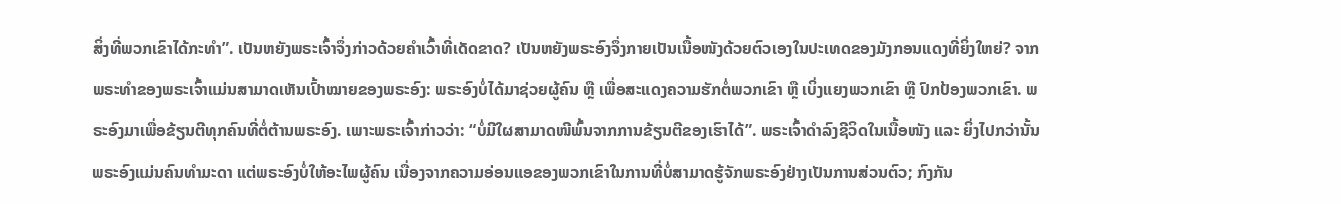ສິ່ງທີ່ພວກເຂົາໄດ້ກະທໍາ”. ເປັນຫຍັງພຣະເຈົ້າຈຶ່ງກ່າວດ້ວຍຄໍາເວົ້າທີ່ເດັດຂາດ? ເປັນຫຍັງພຣະອົງຈຶ່ງກາຍເປັນເນື້ອໜັງດ້ວຍຕົວເອງໃນປະເທດຂອງມັງກອນແດງທີ່ຍິ່ງໃຫຍ່? ຈາກພຣະທໍາຂອງພຣະເຈົ້າແມ່ນສາມາດເຫັນເປົ້າໝາຍຂອງພຣະອົງ: ພຣະອົງບໍ່ໄດ້ມາຊ່ວຍຜູ້ຄົນ ຫຼື ເພື່ອສະແດງຄວາມຮັກຕໍ່ພວກເຂົາ ຫຼື ເບິ່ງແຍງພວກເຂົາ ຫຼື ປົກປ້ອງພວກເຂົາ. ພຣະອົງມາເພື່ອຂ້ຽນຕີທຸກຄົນທີ່ຕໍ່ຕ້ານພຣະອົງ. ເພາະພຣະເຈົ້າກ່າວວ່າ: “ບໍ່ມີໃຜສາມາດໜີພົ້ນຈາກການຂ້ຽນຕີຂອງເຮົາໄດ້”. ພຣະເຈົ້າດໍາລົງຊີວິດໃນເນື້ອໜັງ ແລະ ຍິ່ງໄປກວ່ານັ້ນ ພຣະອົງແມ່ນຄົນທໍາມະດາ ແຕ່ພຣະອົງບໍ່ໃຫ້ອະໄພຜູ້ຄົນ ເນື່ອງຈາກຄວາມອ່ອນແອຂອງພວກເຂົາໃນການທີ່ບໍ່ສາມາດຮູ້ຈັກພຣະອົງຢ່າງເປັນການສ່ວນຕົວ; ກົງກັນ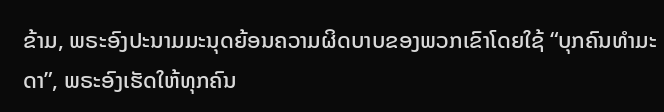ຂ້າມ, ພຣະອົງປະນາມມະນຸດຍ້ອນຄວາມຜິດບາບຂອງພວກເຂົາໂດຍໃຊ້ “ບຸກຄົນທໍາມະດາ”, ພຣະອົງເຮັດໃຫ້ທຸກຄົນ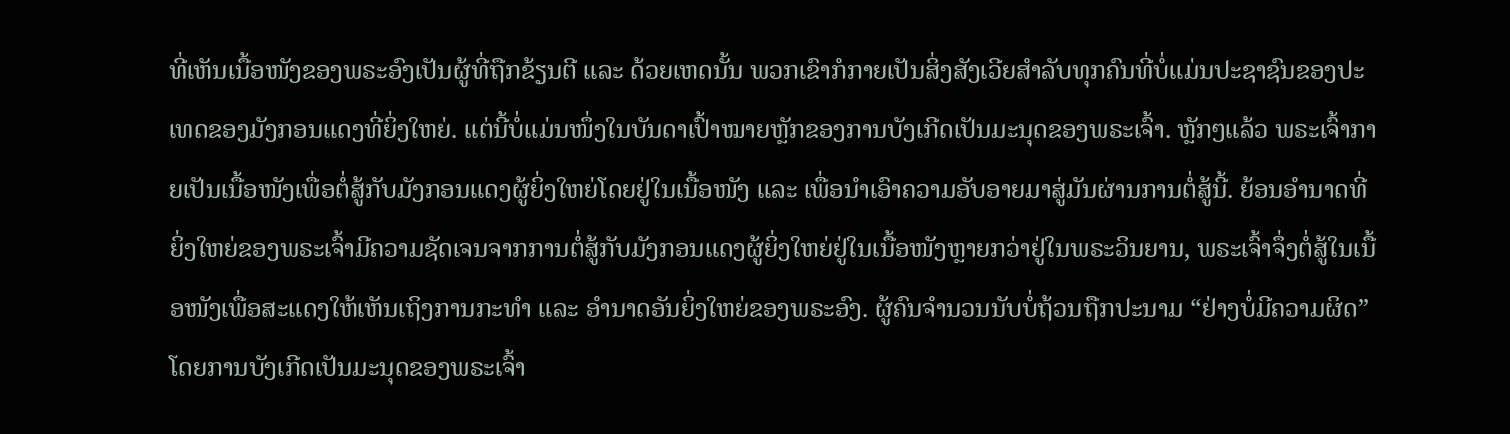ທີ່ເຫັນເນື້ອໜັງຂອງພຣະອົງເປັນຜູ້ທີ່ຖືກຂ້ຽນຕີ ແລະ ດ້ວຍເຫດນັ້ນ ພວກເຂົາກໍກາຍເປັນສິ່ງສັງເວີຍສໍາລັບທຸກຄົນທີ່ບໍ່ແມ່ນປະຊາຊົນຂອງປະເທດຂອງມັງກອນແດງທີ່ຍິ່ງໃຫຍ່. ແຕ່ນີ້ບໍ່ແມ່ນໜຶ່ງໃນບັນດາເປົ້າໝາຍຫຼັກຂອງການບັງເກີດເປັນມະນຸດຂອງພຣະເຈົ້າ. ຫຼັກໆແລ້ວ ພຣະເຈົ້າກາຍເປັນເນື້ອໜັງເພື່ອຕໍ່ສູ້ກັບມັງກອນແດງຜູ້ຍິ່ງໃຫຍ່ໂດຍຢູ່ໃນເນື້ອໜັງ ແລະ ເພື່ອນໍາເອົາຄວາມອັບອາຍມາສູ່ມັນຜ່ານການຕໍ່ສູ້ນີ້. ຍ້ອນອໍານາດທີ່ຍິ່ງໃຫຍ່ຂອງພຣະເຈົ້າມີຄວາມຊັດເຈນຈາກການຕໍ່ສູ້ກັບມັງກອນແດງຜູ້ຍິ່ງໃຫຍ່ຢູ່ໃນເນື້ອໜັງຫຼາຍກວ່າຢູ່ໃນພຣະວິນຍານ, ພຣະເຈົ້າຈຶ່ງຕໍ່ສູ້ໃນເນື້ອໜັງເພື່ອສະແດງໃຫ້ເຫັນເຖິງການກະທໍາ ແລະ ອໍານາດອັນຍິ່ງໃຫຍ່ຂອງພຣະອົງ. ຜູ້ຄົນຈໍານວນນັບບໍ່ຖ້ວນຖືກປະນາມ “ຢ່າງບໍ່ມີຄວາມຜິດ” ໂດຍການບັງເກີດເປັນມະນຸດຂອງພຣະເຈົ້າ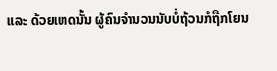ແລະ ດ້ວຍເຫດນັ້ນ ຜູ້ຄົນຈໍານວນນັບບໍ່ຖ້ວນກໍຖືກໂຍນ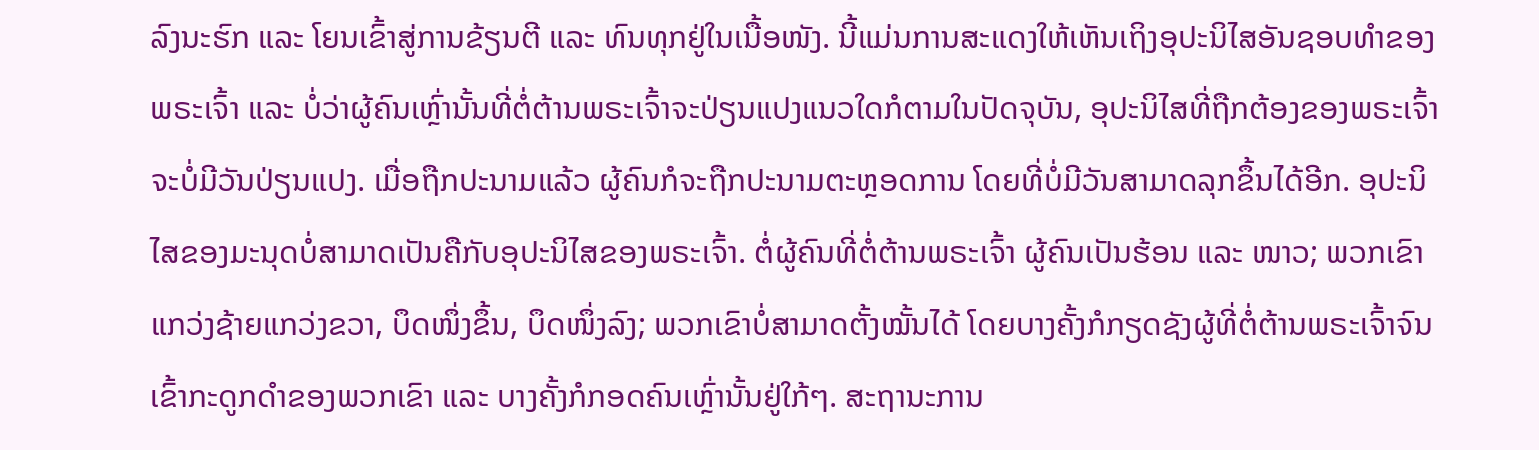ລົງນະຮົກ ແລະ ໂຍນເຂົ້າສູ່ການຂ້ຽນຕີ ແລະ ທົນທຸກຢູ່ໃນເນື້ອໜັງ. ນີ້ແມ່ນການສະແດງໃຫ້ເຫັນເຖິງອຸປະນິໄສອັນຊອບທໍາຂອງພຣະເຈົ້າ ແລະ ບໍ່ວ່າຜູ້ຄົນເຫຼົ່ານັ້ນທີ່ຕໍ່ຕ້ານພຣະເຈົ້າຈະປ່ຽນແປງແນວໃດກໍຕາມໃນປັດຈຸບັນ, ອຸປະນິໄສທີ່ຖືກຕ້ອງຂອງພຣະເຈົ້າຈະບໍ່ມີວັນປ່ຽນແປງ. ເມື່ອຖືກປະນາມແລ້ວ ຜູ້ຄົນກໍຈະຖືກປະນາມຕະຫຼອດການ ໂດຍທີ່ບໍ່ມີວັນສາມາດລຸກຂຶ້ນໄດ້ອີກ. ອຸປະນິໄສຂອງມະນຸດບໍ່ສາມາດເປັນຄືກັບອຸປະນິໄສຂອງພຣະເຈົ້າ. ຕໍ່ຜູ້ຄົນທີ່ຕໍ່ຕ້ານພຣະເຈົ້າ ຜູ້ຄົນເປັນຮ້ອນ ແລະ ໜາວ; ພວກເຂົາແກວ່ງຊ້າຍແກວ່ງຂວາ, ບຶດໜຶ່ງຂຶ້ນ, ບຶດໜຶ່ງລົງ; ພວກເຂົາບໍ່ສາມາດຕັ້ງໝັ້ນໄດ້ ໂດຍບາງຄັ້ງກໍກຽດຊັງຜູ້ທີ່ຕໍ່ຕ້ານພຣະເຈົ້າຈົນເຂົ້າກະດູກດໍາຂອງພວກເຂົາ ແລະ ບາງຄັ້ງກໍກອດຄົນເຫຼົ່ານັ້ນຢູ່ໃກ້ໆ. ສະຖານະການ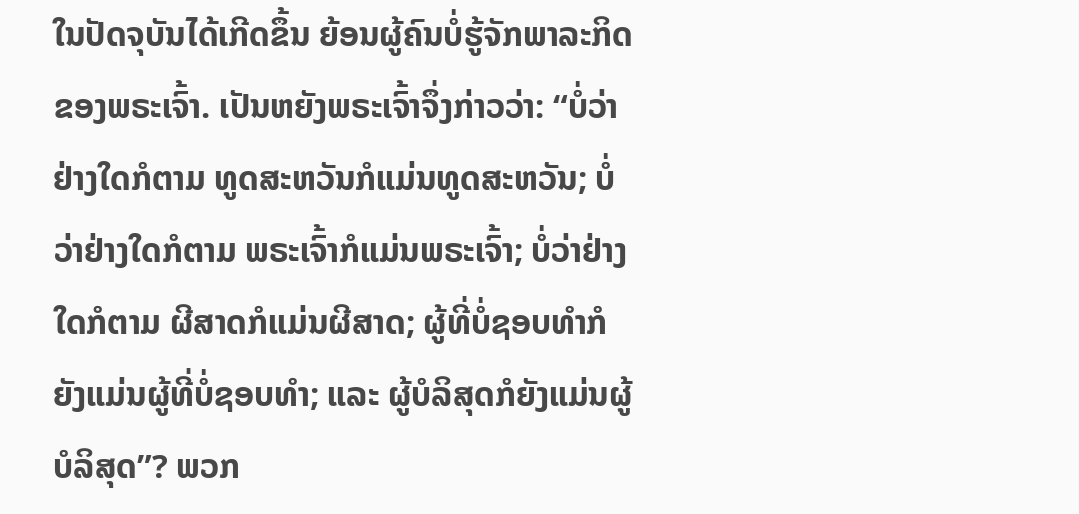ໃນປັດຈຸບັນໄດ້ເກີດຂຶ້ນ ຍ້ອນຜູ້ຄົນບໍ່ຮູ້ຈັກພາລະກິດຂອງພຣະເຈົ້າ. ເປັນຫຍັງພຣະເຈົ້າຈຶ່ງກ່າວວ່າ: “ບໍ່ວ່າຢ່າງໃດກໍຕາມ ທູດສະຫວັນກໍແມ່ນທູດສະຫວັນ; ບໍ່ວ່າຢ່າງໃດກໍຕາມ ພຣະເຈົ້າກໍແມ່ນພຣະເຈົ້າ; ບໍ່ວ່າຢ່າງໃດກໍຕາມ ຜີສາດກໍແມ່ນຜີສາດ; ຜູ້ທີ່ບໍ່ຊອບທໍາກໍຍັງແມ່ນຜູ້ທີ່ບໍ່ຊອບທໍາ; ແລະ ຜູ້ບໍລິສຸດກໍຍັງແມ່ນຜູ້ບໍລິສຸດ”? ພວກ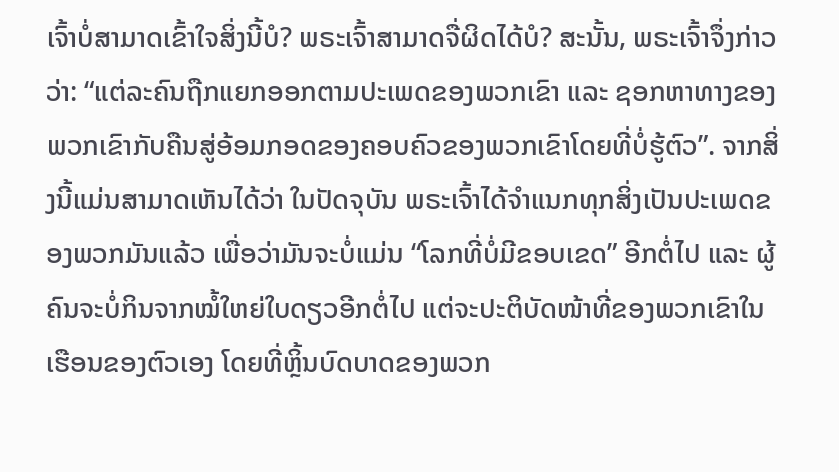ເຈົ້າບໍ່ສາມາດເຂົ້າໃຈສິ່ງນີ້ບໍ? ພຣະເຈົ້າສາມາດຈື່ຜິດໄດ້ບໍ? ສະນັ້ນ, ພຣະເຈົ້າຈຶ່ງກ່າວວ່າ: “ແຕ່ລະຄົນຖືກແຍກອອກຕາມປະເພດຂອງພວກເຂົາ ແລະ ຊອກຫາທາງຂອງພວກເຂົາກັບຄືນສູ່ອ້ອມກອດຂອງຄອບຄົວຂອງພວກເຂົາໂດຍທີ່ບໍ່ຮູ້ຕົວ”. ຈາກສິ່ງນີ້ແມ່ນສາມາດເຫັນໄດ້ວ່າ ໃນປັດຈຸບັນ ພຣະເຈົ້າໄດ້ຈໍາແນກທຸກສິ່ງເປັນປະເພດຂອງພວກມັນແລ້ວ ເພື່ອວ່າມັນຈະບໍ່ແມ່ນ “ໂລກທີ່ບໍ່ມີຂອບເຂດ” ອີກຕໍ່ໄປ ແລະ ຜູ້ຄົນຈະບໍ່ກິນຈາກໝໍ້ໃຫຍ່ໃບດຽວອີກຕໍ່ໄປ ແຕ່ຈະປະຕິບັດໜ້າທີ່ຂອງພວກເຂົາໃນເຮືອນຂອງຕົວເອງ ໂດຍທີ່ຫຼິ້ນບົດບາດຂອງພວກ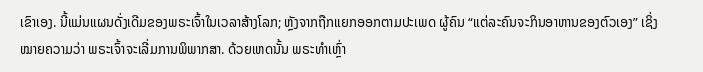ເຂົາເອງ. ນີ້ແມ່ນແຜນດັ່ງເດີມຂອງພຣະເຈົ້າໃນເວລາສ້າງໂລກ; ຫຼັງຈາກຖືກແຍກອອກຕາມປະເພດ ຜູ້ຄົນ “ແຕ່ລະຄົນຈະກິນອາຫານຂອງຕົວເອງ” ເຊິ່ງໝາຍຄວາມວ່າ ພຣະເຈົ້າຈະເລີ່ມການພິພາກສາ. ດ້ວຍເຫດນັ້ນ ພຣະທໍາເຫຼົ່າ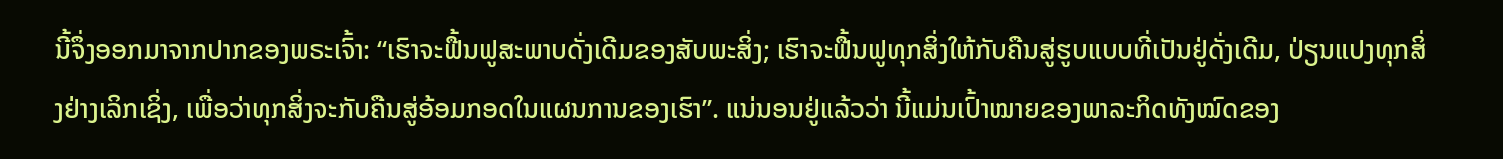ນີ້ຈຶ່ງອອກມາຈາກປາກຂອງພຣະເຈົ້າ: “ເຮົາຈະຟື້ນຟູສະພາບດັ່ງເດີມຂອງສັບພະສິ່ງ; ເຮົາຈະຟື້ນຟູທຸກສິ່ງໃຫ້ກັບຄືນສູ່ຮູບແບບທີ່ເປັນຢູ່ດັ່ງເດີມ, ປ່ຽນແປງທຸກສິ່ງຢ່າງເລິກເຊິ່ງ, ເພື່ອວ່າທຸກສິ່ງຈະກັບຄືນສູ່ອ້ອມກອດໃນແຜນການຂອງເຮົາ”. ແນ່ນອນຢູ່ແລ້ວວ່າ ນີ້ແມ່ນເປົ້າໝາຍຂອງພາລະກິດທັງໝົດຂອງ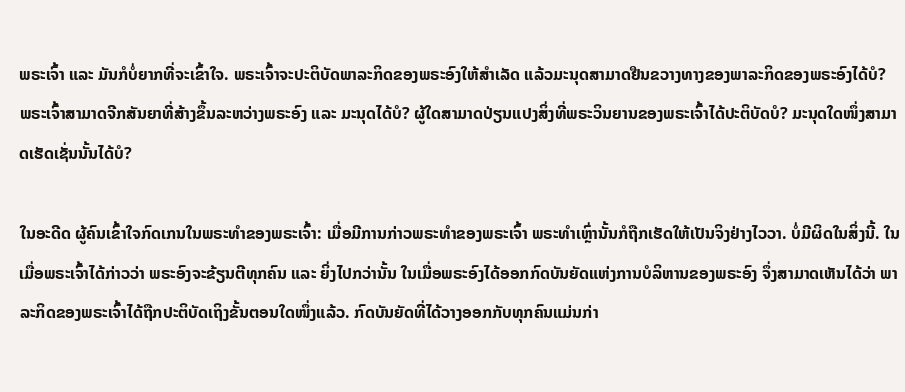ພຣະເຈົ້າ ແລະ ມັນກໍບໍ່ຍາກທີ່ຈະເຂົ້າໃຈ. ພຣະເຈົ້າຈະປະຕິບັດພາລະກິດຂອງພຣະອົງໃຫ້ສໍາເລັດ ແລ້ວມະນຸດສາມາດຢືນຂວາງທາງຂອງພາລະກິດຂອງພຣະອົງໄດ້ບໍ? ພຣະເຈົ້າສາມາດຈີກສັນຍາທີ່ສ້າງຂຶ້ນລະຫວ່າງພຣະອົງ ແລະ ມະນຸດໄດ້ບໍ? ຜູ້ໃດສາມາດປ່ຽນແປງສິ່ງທີ່ພຣະວິນຍານຂອງພຣະເຈົ້າໄດ້ປະຕິບັດບໍ? ມະນຸດໃດໜຶ່ງສາມາດເຮັດເຊັ່ນນັ້ນໄດ້ບໍ?

ໃນອະດີດ ຜູ້ຄົນເຂົ້າໃຈກົດເກນໃນພຣະທໍາຂອງພຣະເຈົ້າ: ເມື່ອມີການກ່າວພຣະທໍາຂອງພຣະເຈົ້າ ພຣະທໍາເຫຼົ່ານັ້ນກໍຖືກເຮັດໃຫ້ເປັນຈິງຢ່າງໄວວາ. ບໍ່ມີຜິດໃນສິ່ງນີ້. ໃນເມື່ອພຣະເຈົ້າໄດ້ກ່າວວ່າ ພຣະອົງຈະຂ້ຽນຕີທຸກຄົນ ແລະ ຍິ່ງໄປກວ່ານັ້ນ ໃນເມື່ອພຣະອົງໄດ້ອອກກົດບັນຍັດແຫ່ງການບໍລິຫານຂອງພຣະອົງ ຈຶ່ງສາມາດເຫັນໄດ້ວ່າ ພາລະກິດຂອງພຣະເຈົ້າໄດ້ຖືກປະຕິບັດເຖິງຂັ້ນຕອນໃດໜຶ່ງແລ້ວ. ກົດບັນຍັດທີ່ໄດ້ວາງອອກກັບທຸກຄົນແມ່ນກ່າ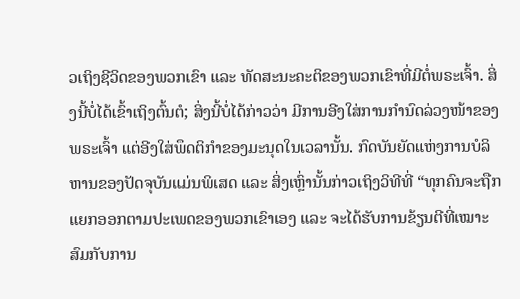ວເຖິງຊີວິດຂອງພວກເຂົາ ແລະ ທັດສະນະຄະຕິຂອງພວກເຂົາທີ່ມີຕໍ່ພຣະເຈົ້າ. ສິ່ງນີ້ບໍ່ໄດ້ເຂົ້າເຖິງຕົ້ນຕໍ; ສິ່ງນີ້ບໍ່ໄດ້ກ່າວວ່າ ມີການອີງໃສ່ການກໍານົດລ່ວງໜ້າຂອງພຣະເຈົ້າ ແຕ່ອີງໃສ່ພຶດຕິກໍາຂອງມະນຸດໃນເວລານັ້ນ. ກົດບັນຍັດແຫ່ງການບໍລິຫານຂອງປັດຈຸບັນແມ່ນພິເສດ ແລະ ສິ່ງເຫຼົ່ານັ້ນກ່າວເຖິງວິທີທີ່ “ທຸກຄົນຈະຖືກແຍກອອກຕາມປະເພດຂອງພວກເຂົາເອງ ແລະ ຈະໄດ້ຮັບການຂ້ຽນຕີທີ່ເໝາະສົມກັບການ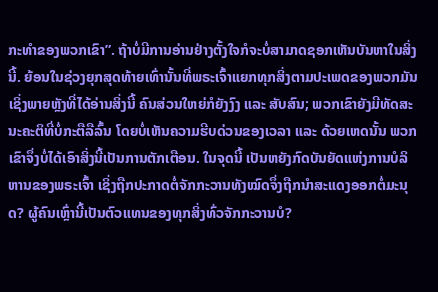ກະທໍາຂອງພວກເຂົາ”. ຖ້າບໍ່ມີການອ່ານຢ່າງຕັ້ງໃຈກໍຈະບໍ່ສາມາດຊອກເຫັນບັນຫາໃນສິ່ງນີ້. ຍ້ອນໃນຊ່ວງຍຸກສຸດທ້າຍເທົ່ານັ້ນທີ່ພຣະເຈົ້າແຍກທຸກສິ່ງຕາມປະເພດຂອງພວກມັນ ເຊິ່ງພາຍຫຼັງທີ່ໄດ້ອ່ານສິ່ງນີ້ ຄົນສ່ວນໃຫຍ່ກໍຍັງງົງ ແລະ ສັບສົນ; ພວກເຂົາຍັງມີທັດສະນະຄະຕິທີ່ບໍ່ກະຕືລືລົ້ນ ໂດຍບໍ່ເຫັນຄວາມຮີບດ່ວນຂອງເວລາ ແລະ ດ້ວຍເຫດນັ້ນ ພວກເຂົາຈຶ່ງບໍ່ໄດ້ເອົາສິ່ງນີ້ເປັນການຕັກເຕືອນ. ໃນຈຸດນີ້ ເປັນຫຍັງກົດບັນຍັດແຫ່ງການບໍລິຫານຂອງພຣະເຈົ້າ ເຊິ່ງຖືກປະກາດຕໍ່ຈັກກະວານທັງໝົດຈຶ່ງຖືກນໍາສະແດງອອກຕໍ່ມະນຸດ? ຜູ້ຄົນເຫຼົ່ານີ້ເປັນຕົວແທນຂອງທຸກສິ່ງທົ່ວຈັກກະວານບໍ?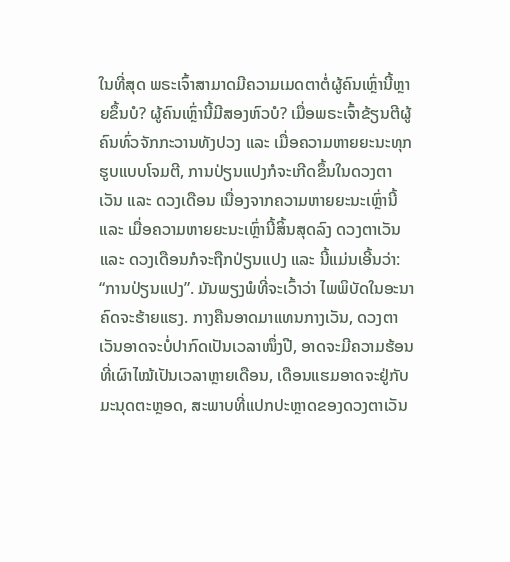ໃນທີ່ສຸດ ພຣະເຈົ້າສາມາດມີຄວາມເມດຕາຕໍ່ຜູ້ຄົນເຫຼົ່ານີ້ຫຼາຍຂຶ້ນບໍ? ຜູ້ຄົນເຫຼົ່ານີ້ມີສອງຫົວບໍ? ເມື່ອພຣະເຈົ້າຂ້ຽນຕີຜູ້ຄົນທົ່ວຈັກກະວານທັງປວງ ແລະ ເມື່ອຄວາມຫາຍຍະນະທຸກຮູບແບບໂຈມຕີ, ການປ່ຽນແປງກໍຈະເກີດຂຶ້ນໃນດວງຕາເວັນ ແລະ ດວງເດືອນ ເນື່ອງຈາກຄວາມຫາຍຍະນະເຫຼົ່ານີ້ ແລະ ເມື່ອຄວາມຫາຍຍະນະເຫຼົ່ານີ້ສິ້ນສຸດລົງ ດວງຕາເວັນ ແລະ ດວງເດືອນກໍຈະຖືກປ່ຽນແປງ ແລະ ນີ້ແມ່ນເອີ້ນວ່າ: “ການປ່ຽນແປງ”. ມັນພຽງພໍທີ່ຈະເວົ້າວ່າ ໄພພິບັດໃນອະນາຄົດຈະຮ້າຍແຮງ. ກາງຄືນອາດມາແທນກາງເວັນ, ດວງຕາເວັນອາດຈະບໍ່ປາກົດເປັນເວລາໜຶ່ງປີ, ອາດຈະມີຄວາມຮ້ອນທີ່ເຜົາໄໝ້ເປັນເວລາຫຼາຍເດືອນ, ເດືອນແຮມອາດຈະຢູ່ກັບມະນຸດຕະຫຼອດ, ສະພາບທີ່ແປກປະຫຼາດຂອງດວງຕາເວັນ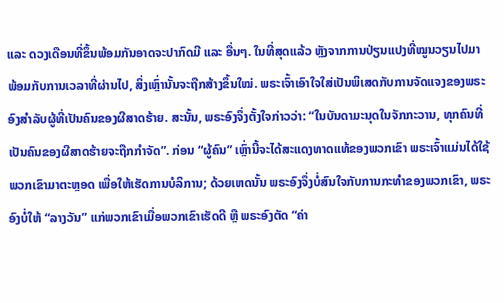ແລະ ດວງເດືອນທີ່ຂຶ້ນພ້ອມກັນອາດຈະປາກົດມີ ແລະ ອື່ນໆ. ໃນທີ່ສຸດແລ້ວ ຫຼັງຈາກການປ່ຽນແປງທີ່ໝູນວຽນໄປມາ ພ້ອມກັບການເວລາທີ່ຜ່ານໄປ, ສິ່ງເຫຼົ່ານັ້ນຈະຖືກສ້າງຂຶ້ນໃໝ່. ພຣະເຈົ້າເອົາໃຈໃສ່ເປັນພິເສດກັບການຈັດແຈງຂອງພຣະອົງສໍາລັບຜູ້ທີ່ເປັນຄົນຂອງຜີສາດຮ້າຍ. ສະນັ້ນ, ພຣະອົງຈຶ່ງຕັ້ງໃຈກ່າວວ່າ: “ໃນບັນດາມະນຸດໃນຈັກກະວານ, ທຸກຄົນທີ່ເປັນຄົນຂອງຜີສາດຮ້າຍຈະຖືກກໍາຈັດ”. ກ່ອນ “ຜູ້ຄົນ” ເຫຼົ່ານີ້ຈະໄດ້ສະແດງທາດແທ້ຂອງພວກເຂົາ ພຣະເຈົ້າແມ່ນໄດ້ໃຊ້ພວກເຂົາມາຕະຫຼອດ ເພື່ອໃຫ້ເຮັດການບໍລິການ; ດ້ວຍເຫດນັ້ນ ພຣະອົງຈຶ່ງບໍ່ສົນໃຈກັບການກະທໍາຂອງພວກເຂົາ, ພຣະອົງບໍ່ໃຫ້ “ລາງວັນ” ແກ່ພວກເຂົາເມື່ອພວກເຂົາເຮັດດີ ຫຼື ພຣະອົງຕັດ “ຄ່າ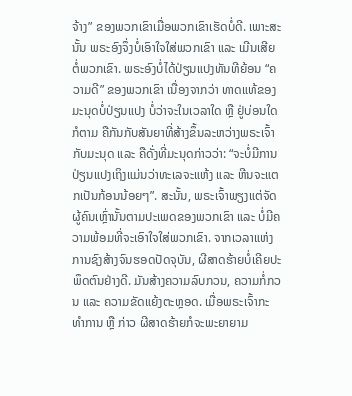ຈ້າງ” ຂອງພວກເຂົາເມື່ອພວກເຂົາເຮັດບໍ່ດີ. ເພາະສະນັ້ນ ພຣະອົງຈຶ່ງບໍ່ເອົາໃຈໃສ່ພວກເຂົາ ແລະ ເມີນເສີຍຕໍ່ພວກເຂົາ. ພຣະອົງບໍ່ໄດ້ປ່ຽນແປງທັນທີຍ້ອນ “ຄວາມດີ” ຂອງພວກເຂົາ ເນື່ອງຈາກວ່າ ທາດແທ້ຂອງມະນຸດບໍ່ປ່ຽນແປງ ບໍ່ວ່າຈະໃນເວລາໃດ ຫຼື ຢູ່ບ່ອນໃດກໍຕາມ ຄືກັນກັບສັນຍາທີ່ສ້າງຂຶ້ນລະຫວ່າງພຣະເຈົ້າກັບມະນຸດ ແລະ ຄືດັ່ງທີ່ມະນຸດກ່າວວ່າ: “ຈະບໍ່ມີການປ່ຽນແປງເຖິງແມ່ນວ່າທະເລຈະແຫ້ງ ແລະ ຫີນຈະແຕກເປັນກ້ອນນ້ອຍໆ”. ສະນັ້ນ, ພຣະເຈົ້າພຽງແຕ່ຈັດຜູ້ຄົນເຫຼົ່ານັ້ນຕາມປະເພດຂອງພວກເຂົາ ແລະ ບໍ່ມີຄວາມພ້ອມທີ່ຈະເອົາໃຈໃສ່ພວກເຂົາ. ຈາກເວລາແຫ່ງການຊົງສ້າງຈົນຮອດປັດຈຸບັນ, ຜີສາດຮ້າຍບໍ່ເຄີຍປະພຶດຕົນຢ່າງດີ. ມັນສ້າງຄວາມລົບກວນ, ຄວາມກໍ່ກວນ ແລະ ຄວາມຂັດແຍ້ງຕະຫຼອດ. ເມື່ອພຣະເຈົ້າກະທໍາການ ຫຼື ກ່າວ ຜີສາດຮ້າຍກໍຈະພະຍາຍາມ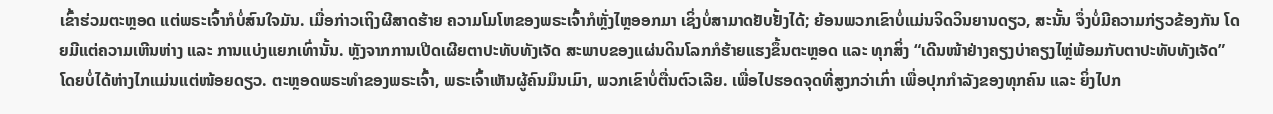ເຂົ້າຮ່ວມຕະຫຼອດ ແຕ່ພຣະເຈົ້າກໍບໍ່ສົນໃຈມັນ. ເມື່ອກ່າວເຖິງຜີສາດຮ້າຍ ຄວາມໂມໂຫຂອງພຣະເຈົ້າກໍຫຼັ່ງໄຫຼອອກມາ ເຊິ່ງບໍ່ສາມາດຢັບຢັ້ງໄດ້; ຍ້ອນພວກເຂົາບໍ່ແມ່ນຈິດວິນຍານດຽວ, ສະນັ້ນ ຈຶ່ງບໍ່ມີຄວາມກ່ຽວຂ້ອງກັນ ໂດຍມີແຕ່ຄວາມເຫີນຫ່າງ ແລະ ການແບ່ງແຍກເທົ່ານັ້ນ. ຫຼັງຈາກການເປີດເຜີຍຕາປະທັບທັງເຈັດ ສະພາບຂອງແຜ່ນດິນໂລກກໍຮ້າຍແຮງຂຶ້ນຕະຫຼອດ ແລະ ທຸກສິ່ງ “ເດີນໜ້າຢ່າງຄຽງບ່າຄຽງໄຫຼ່ພ້ອມກັບຕາປະທັບທັງເຈັດ” ໂດຍບໍ່ໄດ້ຫ່າງໄກແມ່ນແຕ່ໜ້ອຍດຽວ. ຕະຫຼອດພຣະທໍາຂອງພຣະເຈົ້າ, ພຣະເຈົ້າເຫັນຜູ້ຄົນມຶນເມົາ, ພວກເຂົາບໍ່ຕື່ນຕົວເລີຍ. ເພື່ອໄປຮອດຈຸດທີ່ສູງກວ່າເກົ່າ ເພື່ອປຸກກໍາລັງຂອງທຸກຄົນ ແລະ ຍິ່ງໄປກ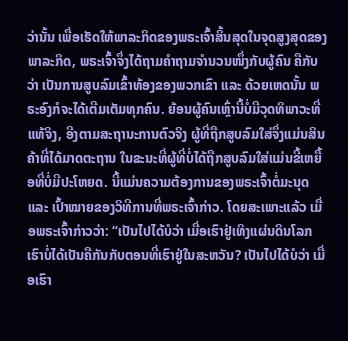ວ່ານັ້ນ ເພື່ອເຮັດໃຫ້ພາລະກິດຂອງພຣະເຈົ້າສິ້ນສຸດໃນຈຸດສູງສຸດຂອງພາລະກິດ, ພຣະເຈົ້າຈຶ່ງໄດ້ຖາມຄໍາຖາມຈໍານວນໜຶ່ງກັບຜູ້ຄົນ ຄືກັບວ່າ ເປັນການສູບລົມເຂົ້າທ້ອງຂອງພວກເຂົາ ແລະ ດ້ວຍເຫດນັ້ນ ພຣະອົງກໍຈະໄດ້ເຕີມເຕັມທຸກຄົນ. ຍ້ອນຜູ້ຄົນເຫຼົ່ານີ້ບໍ່ມີວຸດທິພາວະທີ່ແທ້ຈິງ, ອີງຕາມສະຖານະການຕົວຈິງ ຜູ້ທີ່ຖືກສູບລົມໃສ່ຈຶ່ງແມ່ນສິນຄ້າທີ່ໄດ້ມາດຕະຖານ ໃນຂະນະທີ່ຜູ້ທີ່ບໍ່ໄດ້ຖືກສູບລົມໃສ່ແມ່ນຂີ້ເຫຍື້ອທີ່ບໍ່ມີປະໂຫຍດ. ນີ້ແມ່ນຄວາມຕ້ອງການຂອງພຣະເຈົ້າຕໍ່ມະນຸດ ແລະ ເປົ້າໝາຍຂອງວິທີການທີ່ພຣະເຈົ້າກ່າວ. ໂດຍສະເພາະແລ້ວ ເມື່ອພຣະເຈົ້າກ່າວວ່າ: “ເປັນໄປໄດ້ບໍວ່າ ເມື່ອເຮົາຢູ່ເທິງແຜ່ນດິນໂລກ ເຮົາບໍ່ໄດ້ເປັນຄືກັນກັບຕອນທີ່ເຮົາຢູ່ໃນສະຫວັນ? ເປັນໄປໄດ້ບໍວ່າ ເມື່ອເຮົາ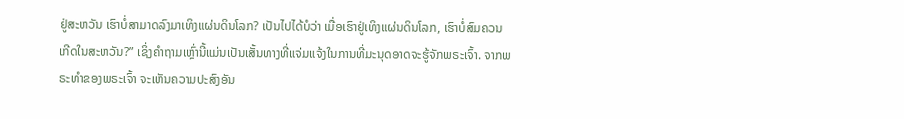ຢູ່ສະຫວັນ ເຮົາບໍ່ສາມາດລົງມາເທິງແຜ່ນດິນໂລກ? ເປັນໄປໄດ້ບໍວ່າ ເມື່ອເຮົາຢູ່ເທິງແຜ່ນດິນໂລກ, ເຮົາບໍ່ສົມຄວນເກີດໃນສະຫວັນ?” ເຊິ່ງຄໍາຖາມເຫຼົ່ານີ້ແມ່ນເປັນເສັ້ນທາງທີ່ແຈ່ມແຈ້ງໃນການທີ່ມະນຸດອາດຈະຮູ້ຈັກພຣະເຈົ້າ. ຈາກພຣະທໍາຂອງພຣະເຈົ້າ ຈະເຫັນຄວາມປະສົງອັນ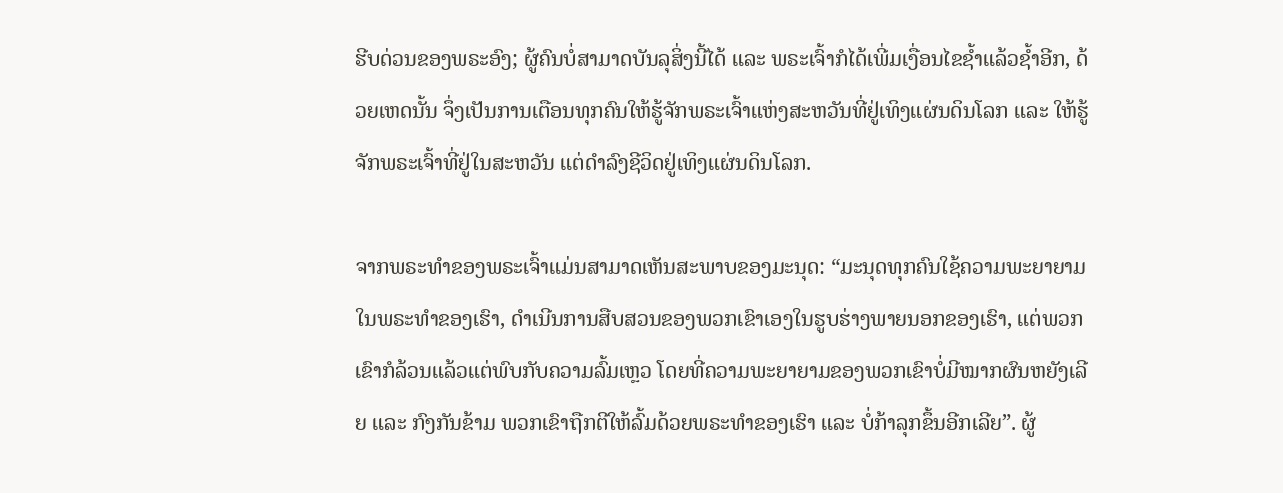ຮີບດ່ວນຂອງພຣະອົງ; ຜູ້ຄົນບໍ່ສາມາດບັນລຸສິ່ງນີ້ໄດ້ ແລະ ພຣະເຈົ້າກໍໄດ້ເພີ່ມເງື່ອນໄຂຊໍ້າແລ້ວຊໍ້າອີກ, ດ້ວຍເຫດນັ້ນ ຈຶ່ງເປັນການເຕືອນທຸກຄົນໃຫ້ຮູ້ຈັກພຣະເຈົ້າແຫ່ງສະຫວັນທີ່ຢູ່ເທິງແຜ່ນດິນໂລກ ແລະ ໃຫ້ຮູ້ຈັກພຣະເຈົ້າທີ່ຢູ່ໃນສະຫວັນ ແຕ່ດໍາລົງຊີວິດຢູ່ເທິງແຜ່ນດິນໂລກ.

ຈາກພຣະທໍາຂອງພຣະເຈົ້າແມ່ນສາມາດເຫັນສະພາບຂອງມະນຸດ: “ມະນຸດທຸກຄົນໃຊ້ຄວາມພະຍາຍາມໃນພຣະທຳຂອງເຮົາ, ດຳເນີນການສືບສວນຂອງພວກເຂົາເອງໃນຮູບຮ່າງພາຍນອກຂອງເຮົາ, ແຕ່ພວກເຂົາກໍລ້ວນແລ້ວແຕ່ພົບກັບຄວາມລົ້ມເຫຼວ ໂດຍທີ່ຄວາມພະຍາຍາມຂອງພວກເຂົາບໍ່ມີໝາກຜົນຫຍັງເລີຍ ແລະ ກົງກັນຂ້າມ ພວກເຂົາຖືກຕີໃຫ້ລົ້ມດ້ວຍພຣະທຳຂອງເຮົາ ແລະ ບໍ່ກ້າລຸກຂຶ້ນອີກເລີຍ”. ຜູ້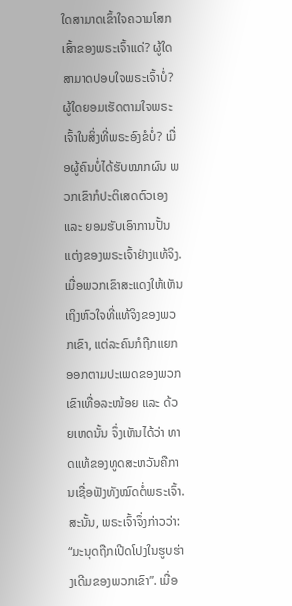ໃດສາມາດເຂົ້າໃຈຄວາມໂສກເສົ້າຂອງພຣະເຈົ້າແດ່? ຜູ້ໃດສາມາດປອບໃຈພຣະເຈົ້າບໍ່? ຜູ້ໃດຍອມເຮັດຕາມໃຈພຣະເຈົ້າໃນສິ່ງທີ່ພຣະອົງຂໍບໍ່? ເມື່ອຜູ້ຄົນບໍ່ໄດ້ຮັບໝາກຜົນ ພວກເຂົາກໍປະຕິເສດຕົວເອງ ແລະ ຍອມຮັບເອົາການປັ້ນແຕ່ງຂອງພຣະເຈົ້າຢ່າງແທ້ຈິງ. ເມື່ອພວກເຂົາສະແດງໃຫ້ເຫັນເຖິງຫົວໃຈທີ່ແທ້ຈິງຂອງພວກເຂົາ, ແຕ່ລະຄົນກໍຖືກແຍກອອກຕາມປະເພດຂອງພວກເຂົາເທື່ອລະໜ້ອຍ ແລະ ດ້ວຍເຫດນັ້ນ ຈຶ່ງເຫັນໄດ້ວ່າ ທາດແທ້ຂອງທູດສະຫວັນຄືການເຊື່ອຟັງທັງໝົດຕໍ່ພຣະເຈົ້າ. ສະນັ້ນ, ພຣະເຈົ້າຈຶ່ງກ່າວວ່າ: “ມະນຸດຖືກເປີດໂປງໃນຮູບຮ່າງເດີມຂອງພວກເຂົາ”. ເມື່ອ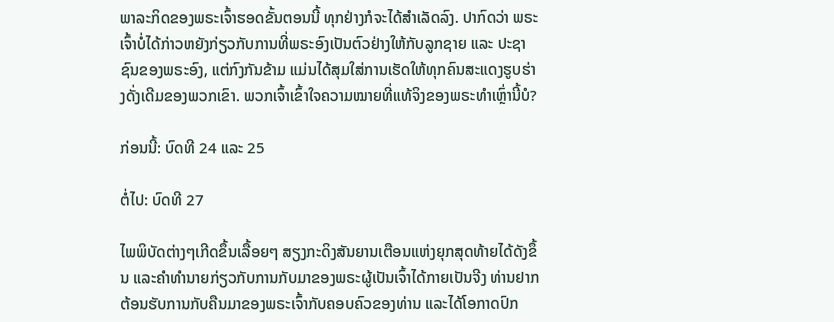ພາລະກິດຂອງພຣະເຈົ້າຮອດຂັ້ນຕອນນີ້ ທຸກຢ່າງກໍຈະໄດ້ສໍາເລັດລົງ. ປາກົດວ່າ ພຣະເຈົ້າບໍ່ໄດ້ກ່າວຫຍັງກ່ຽວກັບການທີ່ພຣະອົງເປັນຕົວຢ່າງໃຫ້ກັບລູກຊາຍ ແລະ ປະຊາຊົນຂອງພຣະອົງ, ແຕ່ກົງກັນຂ້າມ ແມ່ນໄດ້ສຸມໃສ່ການເຮັດໃຫ້ທຸກຄົນສະແດງຮູບຮ່າງດັ່ງເດີມຂອງພວກເຂົາ. ພວກເຈົ້າເຂົ້າໃຈຄວາມໝາຍທີ່ແທ້ຈິງຂອງພຣະທໍາເຫຼົ່ານີ້ບໍ?

ກ່ອນນີ້: ບົດທີ 24 ແລະ 25

ຕໍ່ໄປ: ບົດທີ 27

ໄພພິບັດຕ່າງໆເກີດຂຶ້ນເລື້ອຍໆ ສຽງກະດິງສັນຍານເຕືອນແຫ່ງຍຸກສຸດທ້າຍໄດ້ດັງຂຶ້ນ ແລະຄໍາທໍານາຍກ່ຽວກັບການກັບມາຂອງພຣະຜູ້ເປັນເຈົ້າໄດ້ກາຍເປັນຈີງ ທ່ານຢາກຕ້ອນຮັບການກັບຄືນມາຂອງພຣະເຈົ້າກັບຄອບຄົວຂອງທ່ານ ແລະໄດ້ໂອກາດປົກ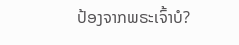ປ້ອງຈາກພຣະເຈົ້າບໍ?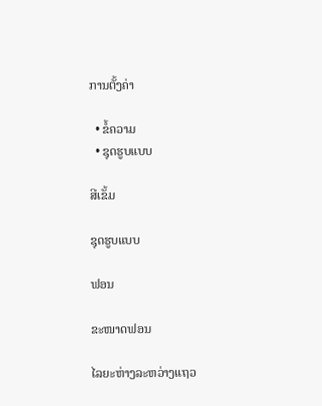ການຕັ້ງຄ່າ

  • ຂໍ້ຄວາມ
  • ຊຸດຮູບແບບ

ສີເຂັ້ມ

ຊຸດຮູບແບບ

ຟອນ

ຂະໜາດຟອນ

ໄລຍະຫ່າງລະຫວ່າງແຖວ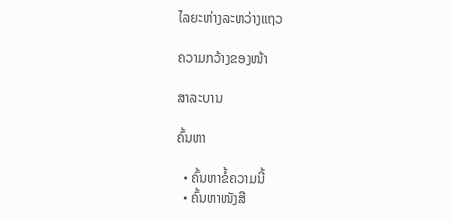ໄລຍະຫ່າງລະຫວ່າງແຖວ

ຄວາມກວ້າງຂອງໜ້າ

ສາລະບານ

ຄົ້ນຫາ

  • ຄົ້ນຫາຂໍ້ຄວາມນີ້
  • ຄົ້ນຫາໜັງສື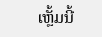ເຫຼັ້ມນີ້